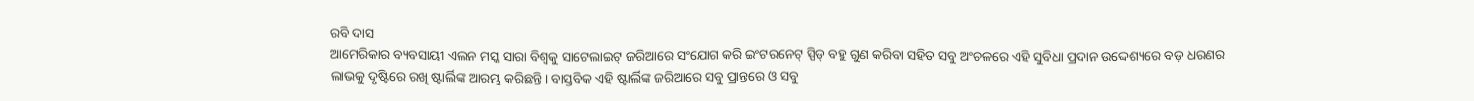ରବି ଦାସ
ଆମେରିକାର ବ୍ୟବସାୟୀ ଏଲନ ମସ୍କ ସାରା ବିଶ୍ୱକୁ ସାଟେଲାଇଟ୍ ଜରିଆରେ ସଂଯୋଗ କରି ଇଂଟରନେଟ୍ ସ୍ପିଡ୍ ବହୁ ଗୁଣ କରିବା ସହିତ ସବୁ ଅଂଚଳରେ ଏହି ସୁବିଧା ପ୍ରଦାନ ଉଦ୍ଦେଶ୍ୟରେ ବଡ଼ ଧରଣର ଲାଭକୁ ଦୃଷ୍ଟିରେ ରଖି ଷ୍ଟାର୍ଲିଙ୍କ ଆରମ୍ଭ କରିଛନ୍ତି। ବାସ୍ତବିକ ଏହି ଷ୍ଟାର୍ଲିଙ୍କ ଜରିଆରେ ସବୁ ପ୍ରାନ୍ତରେ ଓ ସବୁ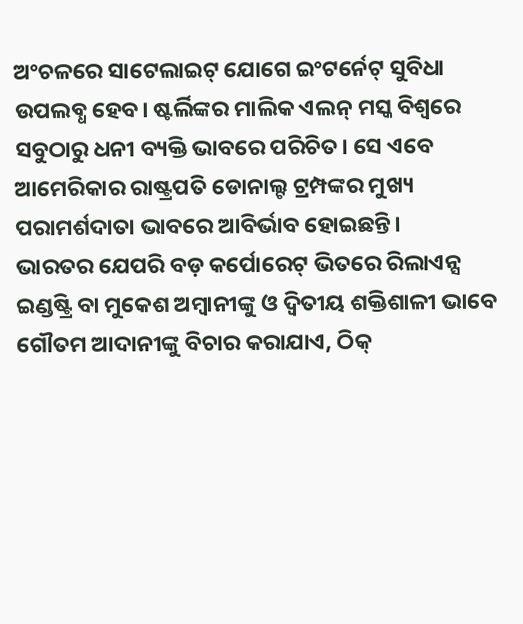ଅଂଚଳରେ ସାଟେଲାଇଟ୍ ଯୋଗେ ଇଂଟର୍ନେଟ୍ ସୁବିଧା ଉପଲବ୍ଧ ହେବ। ଷ୍ଟର୍ଲିଙ୍କର ମାଲିକ ଏଲନ୍ ମସ୍କ ବିଶ୍ୱରେ ସବୁଠାରୁ ଧନୀ ବ୍ୟକ୍ତି ଭାବରେ ପରିଚିତ। ସେ ଏବେ ଆମେରିକାର ରାଷ୍ଟ୍ରପତି ଡୋନାଲ୍ଟ ଟ୍ରମ୍ପଙ୍କର ମୁଖ୍ୟ ପରାମର୍ଶଦାତା ଭାବରେ ଆବିର୍ଭାବ ହୋଇଛନ୍ତି।
ଭାରତର ଯେପରି ବଡ଼ କର୍ପୋରେଟ୍ ଭିତରେ ରିଲାଏନ୍ସ ଇଣ୍ଡଷ୍ଟ୍ରି ବା ମୁକେଶ ଅମ୍ବାନୀଙ୍କୁ ଓ ଦ୍ୱିତୀୟ ଶକ୍ତିଶାଳୀ ଭାବେ ଗୌତମ ଆଦାନୀଙ୍କୁ ବିଚାର କରାଯାଏ, ଠିକ୍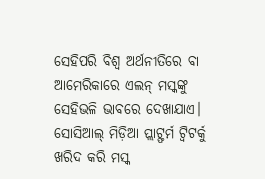ସେହିପରି ବିଶ୍ୱ ଅର୍ଥନୀତିରେ ବା ଆମେରିକାରେ ଏଲନ୍ ମସ୍କଙ୍କୁ ସେହିଭଳି ଭାବରେ ଦେଖାଯାଏ। ସୋସିଆଲ୍ ମିଡ଼ିଆ ପ୍ଲାଟ୍ଫର୍ମ ଟ୍ୱିଟର୍କୁ ଖରିଦ କରି ମସ୍କ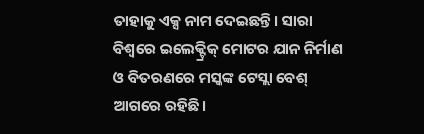ତାହାକୁ ଏକ୍ସ ନାମ ଦେଇଛନ୍ତି। ସାରା ବିଶ୍ୱରେ ଇଲେକ୍ଟ୍ରିକ୍ ମୋଟର ଯାନ ନିର୍ମାଣ ଓ ବିତରଣରେ ମସ୍କଙ୍କ ଟେସ୍ଲା ବେଶ୍ ଆଗରେ ରହିଛି।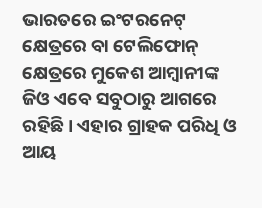ଭାରତରେ ଇଂଟରନେଟ୍ କ୍ଷେତ୍ରରେ ବା ଟେଲିଫୋନ୍ କ୍ଷେତ୍ରରେ ମୁକେଶ ଆମ୍ବାନୀଙ୍କ ଜିଓ ଏବେ ସବୁଠାରୁ ଆଗରେ ରହିଛି। ଏହାର ଗ୍ରାହକ ପରିଧି ଓ ଆୟ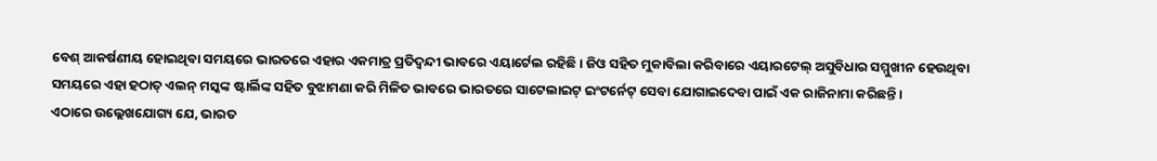ବେଶ୍ ଆକର୍ଷଣୀୟ ହୋଇଥିବା ସମୟରେ ଭାରତରେ ଏହାର ଏକମାତ୍ର ପ୍ରତିଦ୍ୱନ୍ଦୀ ଭାବରେ ଏୟାର୍ଟେଲ ରହିଛି। ଜିଓ ସହିତ ମୁକାବିଲା କରିବାରେ ଏୟାରଟେଲ୍ ଅସୁବିଧାର ସମ୍ମୁଖୀନ ହେଉଥିବା ସମୟରେ ଏହା ହଠାତ୍ ଏଲନ୍ ମସ୍କଙ୍କ ଷ୍ଟାର୍ଲିଙ୍କ ସହିତ ବୁଝାମଣା କରି ମିଳିତ ଭାବରେ ଭାରତରେ ସାଟେଲାଇଟ୍ ଇଂଟର୍ନେଟ୍ ସେବା ଯୋଗାଇଦେବା ପାଇଁ ଏକ ରାଜିନାମା କରିଛନ୍ତି।
ଏଠାରେ ଉଲ୍ଲେଖଯୋଗ୍ୟ ଯେ, ଭାରତ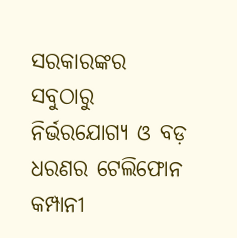ସରକାରଙ୍କର ସବୁଠାରୁ ନିର୍ଭରଯୋଗ୍ୟ ଓ ବଡ଼ ଧରଣର ଟେଲିଫୋନ କମ୍ପାନୀ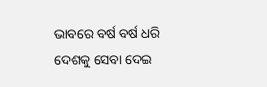ଭାବରେ ବର୍ଷ ବର୍ଷ ଧରି ଦେଶକୁ ସେବା ଦେଇ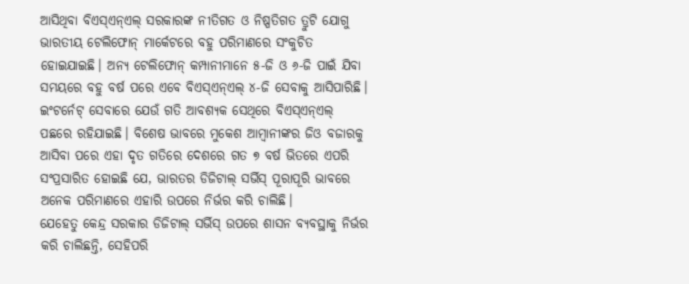ଆସିଥିବା ବିଏସ୍ଏନ୍ଏଲ୍ ସରକାରଙ୍କ ନୀତିଗତ ଓ ନିଷ୍ପତିଗତ ତ୍ରୁଟି ଯୋଗୁ ଭାରତୀୟ ଟେଲିଫୋନ୍ ମାର୍କେଟରେ ବହୁ ପରିମାଣରେ ସଂକୁଚିତ ହୋଇଯାଇଛି। ଅନ୍ୟ ଟେଲିଫୋନ୍ କମ୍ପାନୀମାନେ ୫-ଜି ଓ ୬-ଜି ପାଇଁ ଯିବା ସମୟରେ ବହୁ ବର୍ଷ ପରେ ଏବେ ବିଏସ୍ଏନ୍ଏଲ୍ ୪-ଜି ସେବାକୁ ଆସିପାରିଛି। ଇଂଟର୍ନେଟ୍ ସେବାରେ ଯେଉଁ ଗତି ଆବଶ୍ୟକ ସେଥିରେ ବିଏସ୍ଏନ୍ଏଲ୍ ପଛରେ ରହିଯାଇଛି। ବିଶେଷ ଭାବରେ ମୁକେଶ ଆମ୍ବାନୀଙ୍କର ଜିଓ ବଜାରକୁ ଆସିବା ପରେ ଏହା ଦୃତ ଗତିରେ ଦେଶରେ ଗତ ୭ ବର୍ଷ ଭିତରେ ଏପରି ସଂପ୍ରସାରିତ ହୋଇଛି ଯେ, ଭାରତର ଡିଜିଟାଲ୍ ସର୍ଭିସ୍ ପୂରାପୂରି ଭାବରେ ଅନେକ ପରିମାଣରେ ଏହାରି ଉପରେ ନିର୍ଭର କରି ଚାଲିଛି।
ଯେହେତୁ କେନ୍ଦ୍ର ସରକାର ଡିଜିଟାଲ୍ ସର୍ଭିସ୍ ଉପରେ ଶାସନ ବ୍ୟବସ୍ଥାକୁ ନିର୍ଭର କରି ଚାଲିଛନ୍ତି, ସେହିପରି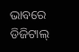ଭାବରେ ଡିଜିଟାଲ୍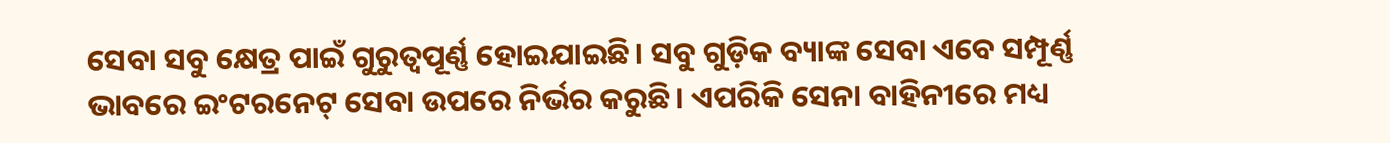ସେବା ସବୁ କ୍ଷେତ୍ର ପାଇଁ ଗୁରୁତ୍ୱପୂର୍ଣ୍ଣ ହୋଇଯାଇଛି। ସବୁ ଗୁଡ଼ିକ ବ୍ୟାଙ୍କ ସେବା ଏବେ ସମ୍ପୂର୍ଣ୍ଣ ଭାବରେ ଇଂଟରନେଟ୍ ସେବା ଉପରେ ନିର୍ଭର କରୁଛି। ଏପରିକି ସେନା ବାହିନୀରେ ମଧ୍ୟ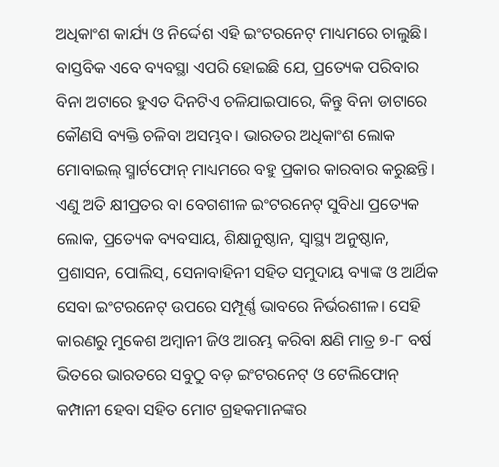ଅଧିକାଂଶ କାର୍ଯ୍ୟ ଓ ନିର୍ଦ୍ଦେଶ ଏହି ଇଂଟରନେଟ୍ ମାଧ୍ୟମରେ ଚାଲୁଛି। ବାସ୍ତବିକ ଏବେ ବ୍ୟବସ୍ଥା ଏପରି ହୋଇଛି ଯେ, ପ୍ରତ୍ୟେକ ପରିବାର ବିନା ଅଟାରେ ହୁଏତ ଦିନଟିଏ ଚଳିଯାଇପାରେ, କିନ୍ତୁ ବିନା ଡାଟାରେ କୌଣସି ବ୍ୟକ୍ତି ଚଳିବା ଅସମ୍ଭବ। ଭାରତର ଅଧିକାଂଶ ଲୋକ ମୋବାଇଲ୍ ସ୍ମାର୍ଟଫୋନ୍ ମାଧ୍ୟମରେ ବହୁ ପ୍ରକାର କାରବାର କରୁଛନ୍ତି। ଏଣୁ ଅତି କ୍ଷୀପ୍ରତର ବା ବେଗଶୀଳ ଇଂଟରନେଟ୍ ସୁବିଧା ପ୍ରତ୍ୟେକ ଲୋକ, ପ୍ରତ୍ୟେକ ବ୍ୟବସାୟ, ଶିକ୍ଷାନୁଷ୍ଠାନ, ସ୍ୱାସ୍ଥ୍ୟ ଅନୁଷ୍ଠାନ, ପ୍ରଶାସନ, ପୋଲିସ୍, ସେନାବାହିନୀ ସହିତ ସମୁଦାୟ ବ୍ୟାଙ୍କ ଓ ଆର୍ଥିକ ସେବା ଇଂଟରନେଟ୍ ଉପରେ ସମ୍ପୂର୍ଣ୍ଣ ଭାବରେ ନିର୍ଭରଶୀଳ। ସେହି କାରଣରୁ ମୁକେଶ ଅମ୍ବାନୀ ଜିଓ ଆରମ୍ଭ କରିବା କ୍ଷଣି ମାତ୍ର ୭-୮ ବର୍ଷ ଭିତରେ ଭାରତରେ ସବୁଠୁ ବଡ଼ ଇଂଟରନେଟ୍ ଓ ଟେଲିଫୋନ୍ କମ୍ପାନୀ ହେବା ସହିତ ମୋଟ ଗ୍ରହକମାନଙ୍କର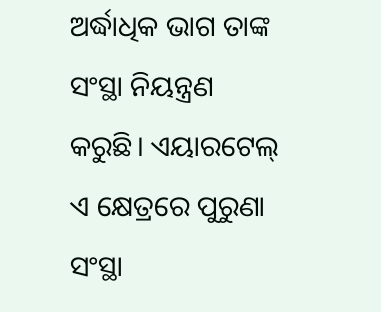ଅର୍ଦ୍ଧାଧିକ ଭାଗ ତାଙ୍କ ସଂସ୍ଥା ନିୟନ୍ତ୍ରଣ କରୁଛି। ଏୟାରଟେଲ୍ ଏ କ୍ଷେତ୍ରରେ ପୁରୁଣା ସଂସ୍ଥା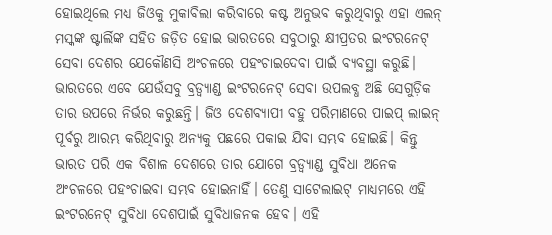ହୋଇଥିଲେ ମଧ୍ୟ ଜିଓକୁ ମୁକାବିଲା କରିବାରେ କଷ୍ଟ ଅନୁଭବ କରୁଥିବାରୁ ଏହା ଏଲନ୍ ମସ୍କଙ୍କ ଷ୍ଟାର୍ଲିଙ୍କ ସହିତ ଜଡ଼ିତ ହୋଇ ଭାରତରେ ସବୁଠାରୁ କ୍ଷୀପ୍ରତର ଇଂଟରନେଟ୍ ସେବା ଦେଶର ଯେକୌଣସି ଅଂଚଳରେ ପହଂଚାଇଦେବା ପାଇଁ ବ୍ୟବସ୍ଥା କରୁଛି।
ଭାରତରେ ଏବେ ଯେଉଁସବୁ ବ୍ରଡ୍ବ୍ୟାଣ୍ଡ ଇଂଟରନେଟ୍ ସେବା ଉପଲବ୍ଧ ଅଛି ସେଗୁଡ଼ିକ ତାର ଉପରେ ନିର୍ଭର କରୁଛନ୍ତି। ଜିଓ ଦେଶବ୍ୟାପୀ ବହୁ ପରିମାଣରେ ପାଇପ୍ ଲାଇନ୍ ପୂର୍ବରୁ ଆରମ୍ଭ କରିଥିବାରୁ ଅନ୍ୟକୁ ପଛରେ ପକାଇ ଯିବା ସମ୍ଭବ ହୋଇଛି। କିନ୍ତୁ ଭାରତ ପରି ଏକ ବିଶାଳ ଦେଶରେ ତାର ଯୋଗେ ବ୍ରଡ୍ବ୍ୟାଣ୍ଡ ସୁବିଧା ଅନେକ ଅଂଚଳରେ ପହଂଚାଇବା ସମ୍ଭବ ହୋଇନାହିଁ। ତେଣୁ ସାଟେଲାଇଟ୍ ମାଧ୍ୟମରେ ଏହି ଇଂଟରନେଟ୍ ସୁବିଧା ଦେଶପାଇଁ ସୁବିଧାଜନକ ହେବ। ଏହି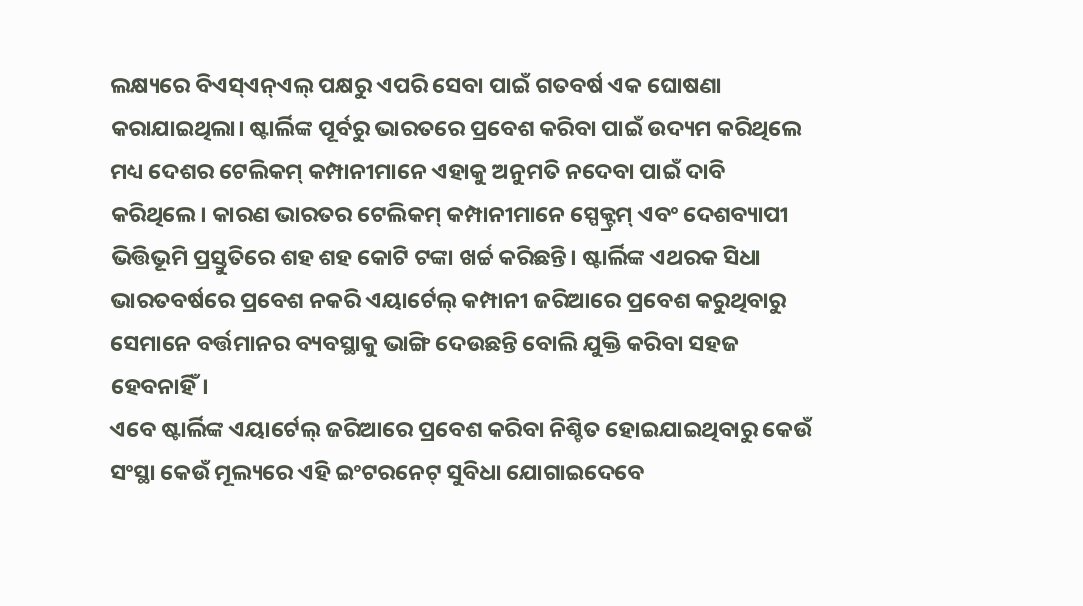ଲକ୍ଷ୍ୟରେ ବିଏସ୍ଏନ୍ଏଲ୍ ପକ୍ଷରୁ ଏପରି ସେବା ପାଇଁ ଗତବର୍ଷ ଏକ ଘୋଷଣା କରାଯାଇଥିଲା। ଷ୍ଟାର୍ଲିଙ୍କ ପୂର୍ବରୁ ଭାରତରେ ପ୍ରବେଶ କରିବା ପାଇଁ ଉଦ୍ୟମ କରିଥିଲେ ମଧ୍ୟ ଦେଶର ଟେଲିକମ୍ କମ୍ପାନୀମାନେ ଏହାକୁ ଅନୁମତି ନଦେବା ପାଇଁ ଦାବି କରିଥିଲେ। କାରଣ ଭାରତର ଟେଲିକମ୍ କମ୍ପାନୀମାନେ ସ୍ପେକ୍ଟ୍ରମ୍ ଏବଂ ଦେଶବ୍ୟାପୀ ଭିତ୍ତିଭୂମି ପ୍ରସ୍ତୁତିରେ ଶହ ଶହ କୋଟି ଟଙ୍କା ଖର୍ଚ୍ଚ କରିଛନ୍ତି। ଷ୍ଟାର୍ଲିଙ୍କ ଏଥରକ ସିଧା ଭାରତବର୍ଷରେ ପ୍ରବେଶ ନକରି ଏୟାର୍ଟେଲ୍ କମ୍ପାନୀ ଜରିଆରେ ପ୍ରବେଶ କରୁଥିବାରୁ ସେମାନେ ବର୍ତ୍ତମାନର ବ୍ୟବସ୍ଥାକୁ ଭାଙ୍ଗି ଦେଉଛନ୍ତି ବୋଲି ଯୁକ୍ତି କରିବା ସହଜ ହେବନାହିଁ।
ଏବେ ଷ୍ଟାର୍ଲିଙ୍କ ଏୟାର୍ଟେଲ୍ ଜରିଆରେ ପ୍ରବେଶ କରିବା ନିଶ୍ଚିତ ହୋଇଯାଇଥିବାରୁ କେଉଁ ସଂସ୍ଥା କେଉଁ ମୂଲ୍ୟରେ ଏହି ଇଂଟରନେଟ୍ ସୁବିଧା ଯୋଗାଇଦେବେ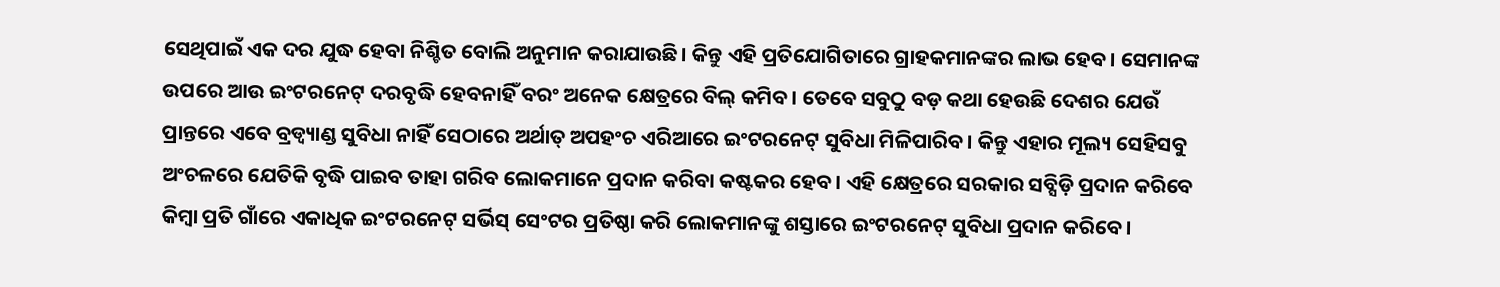ସେଥିପାଇଁ ଏକ ଦର ଯୁଦ୍ଧ ହେବା ନିଶ୍ଚିତ ବୋଲି ଅନୁମାନ କରାଯାଉଛି। କିନ୍ତୁ ଏହି ପ୍ରତିଯୋଗିତାରେ ଗ୍ରାହକମାନଙ୍କର ଲାଭ ହେବ। ସେମାନଙ୍କ ଉପରେ ଆଉ ଇଂଟରନେଟ୍ ଦରବୃଦ୍ଧି ହେବନାହିଁ ବରଂ ଅନେକ କ୍ଷେତ୍ରରେ ବିଲ୍ କମିବ। ତେବେ ସବୁଠୁ ବଡ଼ କଥା ହେଉଛି ଦେଶର ଯେଉଁ ପ୍ରାନ୍ତରେ ଏବେ ବ୍ରଡ୍ବ୍ୟାଣ୍ଡ ସୁବିଧା ନାହିଁ ସେଠାରେ ଅର୍ଥାତ୍ ଅପହଂଚ ଏରିଆରେ ଇଂଟରନେଟ୍ ସୁବିଧା ମିଳିପାରିବ। କିନ୍ତୁ ଏହାର ମୂଲ୍ୟ ସେହିସବୁ ଅଂଚଳରେ ଯେତିକି ବୃଦ୍ଧି ପାଇବ ତାହା ଗରିବ ଲୋକମାନେ ପ୍ରଦାନ କରିବା କଷ୍ଟକର ହେବ। ଏହି କ୍ଷେତ୍ରରେ ସରକାର ସବ୍ସିଡ଼ି ପ୍ରଦାନ କରିବେ କିମ୍ବା ପ୍ରତି ଗାଁରେ ଏକାଧିକ ଇଂଟରନେଟ୍ ସର୍ଭିସ୍ ସେଂଟର ପ୍ରତିଷ୍ଠା କରି ଲୋକମାନଙ୍କୁ ଶସ୍ତାରେ ଇଂଟରନେଟ୍ ସୁବିଧା ପ୍ରଦାନ କରିବେ।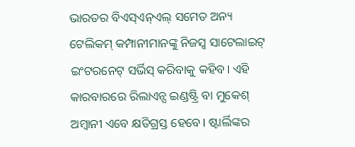ଭାରତର ବିଏସ୍ଏନ୍ଏଲ୍ ସମେତ ଅନ୍ୟ ଟେଲିକମ୍ କମ୍ପାନୀମାନଙ୍କୁ ନିଜସ୍ୱ ସାଟେଲାଇଟ୍ ଇଂଟରନେଟ୍ ସର୍ଭିସ୍ କରିବାକୁ କହିବ। ଏହି କାରବାରରେ ରିଲାଏନ୍ସ ଇଣ୍ଡଷ୍ଟ୍ରି ବା ମୁକେଶ୍ ଅମ୍ବାନୀ ଏବେ କ୍ଷତିଗ୍ରସ୍ତ ହେବେ। ଷ୍ଟାର୍ଲିଙ୍କର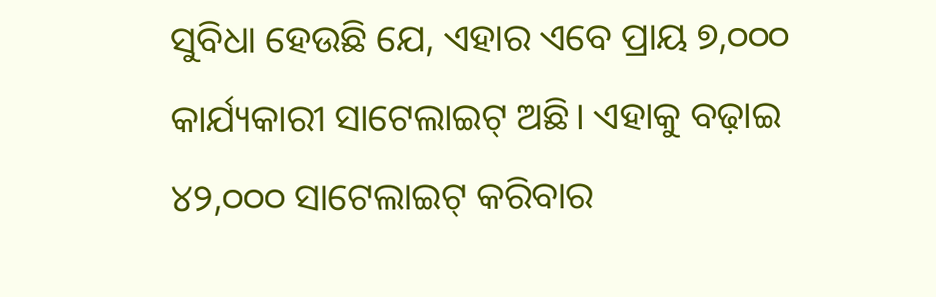ସୁବିଧା ହେଉଛି ଯେ, ଏହାର ଏବେ ପ୍ରାୟ ୭,୦୦୦ କାର୍ଯ୍ୟକାରୀ ସାଟେଲାଇଟ୍ ଅଛି। ଏହାକୁ ବଢ଼ାଇ ୪୨,୦୦୦ ସାଟେଲାଇଟ୍ କରିବାର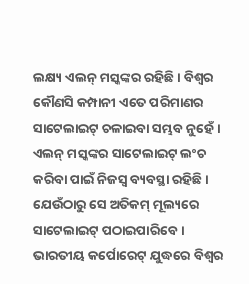ଲକ୍ଷ୍ୟ ଏଲନ୍ ମସ୍କଙ୍କର ରହିଛି। ବିଶ୍ୱର କୌଣସି କମ୍ପାନୀ ଏତେ ପରିମାଣର ସାଟେଲାଇଟ୍ ଚଳାଇବା ସମ୍ଭବ ନୁହେଁ। ଏଲନ୍ ମସ୍କଙ୍କର ସାଟେଲାଇଟ୍ ଲଂଚ କରିବା ପାଇଁ ନିଜସ୍ୱ ବ୍ୟବସ୍ଥା ରହିଛି। ଯେଉଁଠାରୁ ସେ ଅତିକମ୍ ମୂଲ୍ୟରେ ସାଟେଲାଇଟ୍ ପଠାଇପାରିବେ।
ଭାରତୀୟ କର୍ପୋରେଟ୍ ଯୁଦ୍ଧରେ ବିଶ୍ୱର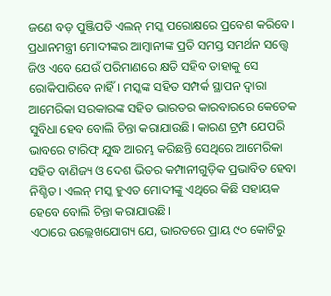ଜଣେ ବଡ଼ ପୁଞ୍ଜିପତି ଏଲନ୍ ମସ୍କ ପରୋକ୍ଷରେ ପ୍ରବେଶ କରିବେ। ପ୍ରଧାନମନ୍ତ୍ରୀ ମୋଦୀଙ୍କର ଆମ୍ବାନୀଙ୍କ ପ୍ରତି ସମସ୍ତ ସମର୍ଥନ ସତ୍ତ୍ୱେ ଜିଓ ଏବେ ଯେଉଁ ପରିମାଣରେ କ୍ଷତି ସହିବ ତାହାକୁ ସେ ରୋକିପାରିବେ ନାହିଁ। ମସ୍କଙ୍କ ସହିତ ସମ୍ପର୍କ ସ୍ଥାପନ ଦ୍ୱାରା ଆମେରିକା ସରକାରଙ୍କ ସହିତ ଭାରତର କାରବାରରେ କେତେକ ସୁବିଧା ହେବ ବୋଲି ଚିନ୍ତା କରାଯାଉଛି। କାରଣ ଟ୍ରମ୍ପ ଯେପରି ଭାବରେ ଟାରିଫ୍ ଯୁଦ୍ଧ ଆରମ୍ଭ କରିଛନ୍ତି ସେଥିରେ ଆମେରିକା ସହିତ ବାଣିଜ୍ୟ ଓ ଦେଶ ଭିତର କମ୍ପାନୀଗୁଡ଼ିକ ପ୍ରଭାବିତ ହେବା ନିଶ୍ଚିତ। ଏଲନ୍ ମସ୍କ ହୁଏତ ମୋଦୀଙ୍କୁ ଏଥିରେ କିଛି ସହାୟକ ହେବେ ବୋଲି ଚିନ୍ତା କରାଯାଉଛି।
ଏଠାରେ ଉଲ୍ଲେଖଯୋଗ୍ୟ ଯେ, ଭାରତରେ ପ୍ରାୟ ୯୦ କୋଟିରୁ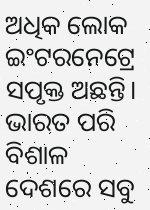ଅଧିକ ଲୋକ ଇଂଟରନେଟ୍ରେ ସପୃକ୍ତ ଅଛନ୍ତି। ଭାରତ ପରି ବିଶାଳ ଦେଶରେ ସବୁ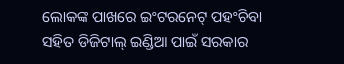ଲୋକଙ୍କ ପାଖରେ ଇଂଟରନେଟ୍ ପହଂଚିବା ସହିତ ଡିଜିଟାଲ୍ ଇଣ୍ଡିଆ ପାଇଁ ସରକାର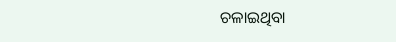ଚଳାଇଥିବା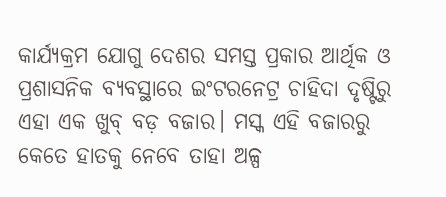କାର୍ଯ୍ୟକ୍ରମ ଯୋଗୁ ଦେଶର ସମସ୍ତ ପ୍ରକାର ଆର୍ଥିକ ଓ ପ୍ରଶାସନିକ ବ୍ୟବସ୍ଥାରେ ଇଂଟରନେଟ୍ର ଚାହିଦା ଦୃଷ୍ଟିରୁ ଏହା ଏକ ଖୁବ୍ ବଡ଼ ବଜାର। ମସ୍କ ଏହି ବଜାରରୁ କେତେ ହାତକୁ ନେବେ ତାହା ଅଳ୍ପ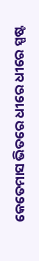କେତେମାସ ଭିତରେ ଧୀରେ ଧୀରେ ସ୍ପଷ୍ଟ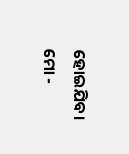ହୋଇଯିବ।
ମୋ -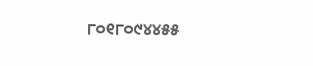୮୦୧୮୦୯୪୪୫୫